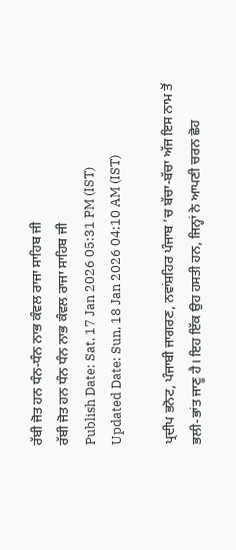ਰੱਬੀ ਜੋਤ ਹਨ ਧੰਨ-ਧੰਨ ਨਾਭ ਕੰਵਲ ਰਾਜਾ ਸਾਹਿਬ ਜੀ
ਰੱਬੀ ਜੋਤ ਹਨ ਧੰਨ ਧੰਨ ਨਾਭ ਕੰਵਲ ਰਾਜਾ ਸਾਹਿਬ ਜੀ
Publish Date: Sat, 17 Jan 2026 05:31 PM (IST)
Updated Date: Sun, 18 Jan 2026 04:10 AM (IST)

ਪ੍ਰਦੀਪ ਭਨੋਟ, ਪੰਜਾਬੀ ਜਾਗਰਣ, ਨਵਾਂਸ਼ਹਿਰ ਪੰਜਾਬ ’ਚ ਬੱਚਾ-ਬੱਚਾ ਅੱਜ ਇਸ ਨਾਮ ਤੋਂ ਭਲੀ-ਭਾਂਤ ਜਾਣੂ ਹੈ। ਇਹ ਇੱਕ ਉਹ ਹਸਤੀ ਹਨ, ਜਿਨ੍ਹਾਂ ਨੇ ਆਪਣੀ ਚਰਨ ਛੋਹ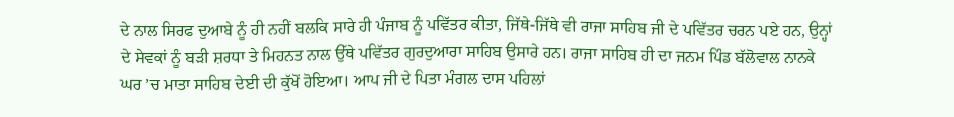ਦੇ ਨਾਲ ਸਿਰਫ ਦੁਆਬੇ ਨੂੰ ਹੀ ਨਹੀਂ ਬਲਕਿ ਸਾਰੇ ਹੀ ਪੰਜਾਬ ਨੂੰ ਪਵਿੱਤਰ ਕੀਤਾ, ਜਿੱਥੇ-ਜਿੱਥੇ ਵੀ ਰਾਜਾ ਸਾਹਿਬ ਜੀ ਦੇ ਪਵਿੱਤਰ ਚਰਨ ਪਏ ਹਨ, ਉਨ੍ਹਾਂ ਦੇ ਸੇਵਕਾਂ ਨੂੰ ਬੜੀ ਸ਼ਰਧਾ ਤੇ ਮਿਹਨਤ ਨਾਲ ਉੱਥੇ ਪਵਿੱਤਰ ਗੁਰਦੁਆਰਾ ਸਾਹਿਬ ਉਸਾਰੇ ਹਨ। ਰਾਜਾ ਸਾਹਿਬ ਹੀ ਦਾ ਜਨਮ ਪਿੰਡ ਬੱਲੋਵਾਲ ਨਾਨਕੇ ਘਰ ’ਚ ਮਾਤਾ ਸਾਹਿਬ ਦੇਈ ਦੀ ਕੁੱਖੋਂ ਹੋਇਆ। ਆਪ ਜੀ ਦੇ ਪਿਤਾ ਮੰਗਲ ਦਾਸ ਪਹਿਲਾਂ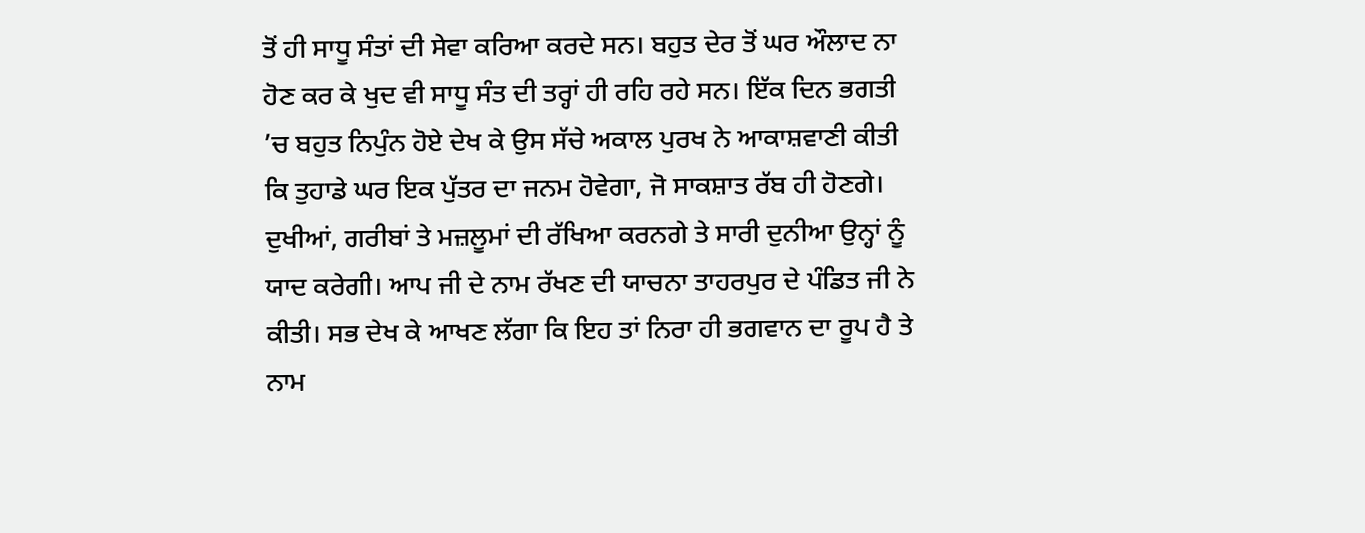ਤੋਂ ਹੀ ਸਾਧੂ ਸੰਤਾਂ ਦੀ ਸੇਵਾ ਕਰਿਆ ਕਰਦੇ ਸਨ। ਬਹੁਤ ਦੇਰ ਤੋਂ ਘਰ ਔਲਾਦ ਨਾ ਹੋਣ ਕਰ ਕੇ ਖੁਦ ਵੀ ਸਾਧੂ ਸੰਤ ਦੀ ਤਰ੍ਹਾਂ ਹੀ ਰਹਿ ਰਹੇ ਸਨ। ਇੱਕ ਦਿਨ ਭਗਤੀ ’ਚ ਬਹੁਤ ਨਿਪੁੰਨ ਹੋਏ ਦੇਖ ਕੇ ਉਸ ਸੱਚੇ ਅਕਾਲ ਪੁਰਖ ਨੇ ਆਕਾਸ਼ਵਾਣੀ ਕੀਤੀ ਕਿ ਤੁਹਾਡੇ ਘਰ ਇਕ ਪੁੱਤਰ ਦਾ ਜਨਮ ਹੋਵੇਗਾ, ਜੋ ਸਾਕਸ਼ਾਤ ਰੱਬ ਹੀ ਹੋਣਗੇ। ਦੁਖੀਆਂ, ਗਰੀਬਾਂ ਤੇ ਮਜ਼ਲੂਮਾਂ ਦੀ ਰੱਖਿਆ ਕਰਨਗੇ ਤੇ ਸਾਰੀ ਦੁਨੀਆ ਉਨ੍ਹਾਂ ਨੂੰ ਯਾਦ ਕਰੇਗੀ। ਆਪ ਜੀ ਦੇ ਨਾਮ ਰੱਖਣ ਦੀ ਯਾਚਨਾ ਤਾਹਰਪੁਰ ਦੇ ਪੰਡਿਤ ਜੀ ਨੇ ਕੀਤੀ। ਸਭ ਦੇਖ ਕੇ ਆਖਣ ਲੱਗਾ ਕਿ ਇਹ ਤਾਂ ਨਿਰਾ ਹੀ ਭਗਵਾਨ ਦਾ ਰੂਪ ਹੈ ਤੇ ਨਾਮ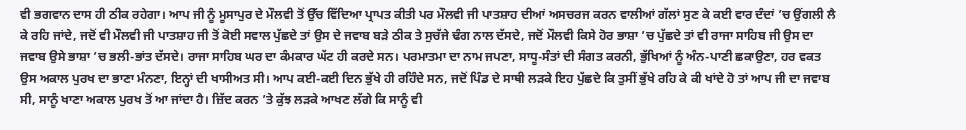ਵੀ ਭਗਵਾਨ ਦਾਸ ਹੀ ਠੀਕ ਰਹੇਗਾ। ਆਪ ਜੀ ਨੂੰ ਮੂਸਾਪੁਰ ਦੇ ਮੌਲਵੀ ਤੋਂ ਉੱਚ ਵਿੱਦਿਆ ਪ੍ਰਾਪਤ ਕੀਤੀ ਪਰ ਮੌਲਵੀ ਜੀ ਪਾਤਸ਼ਾਹ ਦੀਆਂ ਅਸਚਰਜ ਕਰਨ ਵਾਲੀਆਂ ਗੱਲਾਂ ਸੁਣ ਕੇ ਕਈ ਵਾਰ ਦੰਦਾਂ ’ਚ ਉਂਗਲੀ ਲੈ ਕੇ ਰਹਿ ਜਾਂਦੇ, ਜਦੋਂ ਵੀ ਮੌਲਵੀ ਜੀ ਪਾਤਸ਼ਾਹ ਜੀ ਤੋਂ ਕੋਈ ਸਵਾਲ ਪੁੱਛਦੇ ਤਾਂ ਉਸ ਦੇ ਜਵਾਬ ਬੜੇ ਠੀਕ ਤੇ ਸੁਚੱਜੇ ਢੰਗ ਨਾਲ ਦੱਸਦੇ, ਜਦੋਂ ਮੌਲਵੀ ਕਿਸੇ ਹੋਰ ਭਾਸ਼ਾ ’ਚ ਪੁੱਛਦੇ ਤਾਂ ਵੀ ਰਾਜਾ ਸਾਹਿਬ ਜੀ ਉਸ ਦਾ ਜਵਾਬ ਉਸੇ ਭਾਸ਼ਾ ’ਚ ਭਲੀ-ਭਾਂਤ ਦੱਸਦੇ। ਰਾਜਾ ਸਾਹਿਬ ਘਰ ਦਾ ਕੰਮਕਾਰ ਘੱਟ ਹੀ ਕਰਦੇ ਸਨ। ਪਰਮਾਤਮਾ ਦਾ ਨਾਮ ਜਪਣਾ, ਸਾਧੂ-ਸੰਤਾਂ ਦੀ ਸੰਗਤ ਕਰਨੀ, ਭੁੱਖਿਆਂ ਨੂੰ ਅੰਨ-ਪਾਣੀ ਛਕਾਉਣਾ, ਹਰ ਵਕਤ ਉਸ ਅਕਾਲ ਪੁਰਖ ਦਾ ਭਾਣਾ ਮੰਨਣਾ, ਇਨ੍ਹਾਂ ਦੀ ਖਾਸੀਅਤ ਸੀ। ਆਪ ਕਈ-ਕਈ ਦਿਨ ਭੁੱਖੇ ਹੀ ਰਹਿੰਦੇ ਸਨ, ਜਦੋਂ ਪਿੰਡ ਦੇ ਸਾਥੀ ਲੜਕੇ ਇਹ ਪੁੱਛਦੇ ਕਿ ਤੁਸੀਂ ਭੁੱਖੇ ਰਹਿ ਕੇ ਕੀ ਖਾਂਦੇ ਹੋ ਤਾਂ ਆਪ ਜੀ ਦਾ ਜਵਾਬ ਸੀ, ਸਾਨੂੰ ਖਾਣਾ ਅਕਾਲ ਪੁਰਖ ਤੋਂ ਆ ਜਾਂਦਾ ਹੈ। ਜ਼ਿੱਦ ਕਰਨ ’ਤੇ ਕੁੱਝ ਲੜਕੇ ਆਖਣ ਲੱਗੇ ਕਿ ਸਾਨੂੰ ਵੀ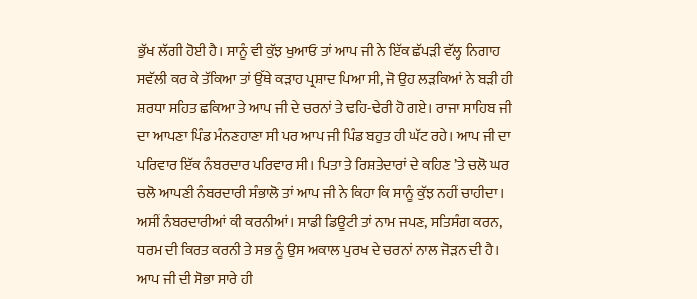ਭੁੱਖ ਲੱਗੀ ਹੋਈ ਹੈ। ਸਾਨੂੰ ਵੀ ਕੁੱਝ ਖੁਆਓ ਤਾਂ ਆਪ ਜੀ ਨੇ ਇੱਕ ਛੱਪੜੀ ਵੱਲ੍ਹ ਨਿਗਾਹ ਸਵੱਲੀ ਕਰ ਕੇ ਤੱਕਿਆ ਤਾਂ ਉੱਥੇ ਕੜਾਹ ਪ੍ਰਸ਼ਾਦ ਪਿਆ ਸੀ, ਜੋ ਉਹ ਲੜਕਿਆਂ ਨੇ ਬੜੀ ਹੀ ਸ਼ਰਧਾ ਸਹਿਤ ਛਕਿਆ ਤੇ ਆਪ ਜੀ ਦੇ ਚਰਨਾਂ ਤੇ ਢਹਿ-ਢੇਰੀ ਹੋ ਗਏ। ਰਾਜਾ ਸਾਹਿਬ ਜੀ ਦਾ ਆਪਣਾ ਪਿੰਡ ਮੰਨਣਹਾਣਾ ਸੀ ਪਰ ਆਪ ਜੀ ਪਿੰਡ ਬਹੁਤ ਹੀ ਘੱਟ ਰਹੇ। ਆਪ ਜੀ ਦਾ ਪਰਿਵਾਰ ਇੱਕ ਨੰਬਰਦਾਰ ਪਰਿਵਾਰ ਸੀ। ਪਿਤਾ ਤੇ ਰਿਸ਼ਤੇਦਾਰਾਂ ਦੇ ਕਹਿਣ ’ਤੇ ਚਲੋ ਘਰ ਚਲੋ ਆਪਣੀ ਨੰਬਰਦਾਰੀ ਸੰਭਾਲੋ ਤਾਂ ਆਪ ਜੀ ਨੇ ਕਿਹਾ ਕਿ ਸਾਨੂੰ ਕੁੱਝ ਨਹੀਂ ਚਾਹੀਦਾ। ਅਸੀਂ ਨੰਬਰਦਾਰੀਆਂ ਕੀ ਕਰਨੀਆਂ। ਸਾਡੀ ਡਿਊਟੀ ਤਾਂ ਨਾਮ ਜਪਣ, ਸਤਿਸੰਗ ਕਰਨ, ਧਰਮ ਦੀ ਕਿਰਤ ਕਰਨੀ ਤੇ ਸਭ ਨੂੰ ਉਸ ਅਕਾਲ ਪੁਰਖ ਦੇ ਚਰਨਾਂ ਨਾਲ ਜੋੜਨ ਦੀ ਹੈ। ਆਪ ਜੀ ਦੀ ਸੋਭਾ ਸਾਰੇ ਹੀ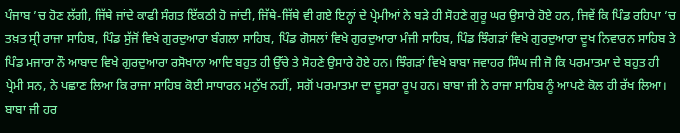ਪੰਜਾਬ ’ਚ ਹੋਣ ਲੱਗੀ, ਜਿੱਥੇ ਜਾਂਦੇ ਕਾਫੀ ਸੰਗਤ ਇੱਕਠੀ ਹੋ ਜਾਂਦੀ, ਜਿੱਥੇ-ਜਿੱਥੇ ਵੀ ਗਏ ਇਨ੍ਹਾਂ ਦੇ ਪ੍ਰੇਮੀਆਂ ਨੇ ਬੜੇ ਹੀ ਸੋਹਣੇ ਗੁਰੂ ਘਰ ਉਸਾਰੇ ਹੋਏ ਹਨ, ਜਿਵੇਂ ਕਿ ਪਿੰਡ ਰਹਿਪਾ ’ਚ ਤਖ਼ਤ ਸ੍ਰੀ ਰਾਜਾ ਸਾਹਿਬ, ਪਿੰਡ ਸੁੱਜੋਂ ਵਿਖੇ ਗੁਰਦੁਆਰਾ ਬੰਗਲਾ ਸਾਹਿਬ, ਪਿੰਡ ਗੋਸਲਾਂ ਵਿਖੇ ਗੁਰਦੁਆਰਾ ਮੰਜੀ ਸਾਹਿਬ, ਪਿੰਡ ਝਿੰਗੜਾਂ ਵਿਖੇ ਗੁਰਦੁਆਰਾ ਦੂਖ ਨਿਵਾਰਨ ਸਾਹਿਬ ਤੇ ਪਿੰਡ ਮਜਾਰਾ ਨੌ ਆਬਾਦ ਵਿਖੇ ਗੁਰਦੁਆਰਾ ਰਸੋਖਾਨਾ ਆਦਿ ਬਹੁਤ ਹੀ ਉੱਚੇ ਤੇ ਸੋਹਣੇ ਉਸਾਰੇ ਹੋਏ ਹਨ। ਝਿੰਗੜਾਂ ਵਿਖੇ ਬਾਬਾ ਜਵਾਹਰ ਸਿੰਘ ਜੀ ਜੋ ਕਿ ਪਰਮਾਤਮਾ ਦੇ ਬਹੁਤ ਹੀ ਪ੍ਰੇਮੀ ਸਨ, ਨੇ ਪਛਾਣ ਲਿਆ ਕਿ ਰਾਜਾ ਸਾਹਿਬ ਕੋਈ ਸਾਧਾਰਨ ਮਨੁੱਖ ਨਹੀਂ, ਸਗੋਂ ਪਰਮਾਤਮਾ ਦਾ ਦੂਸਰਾ ਰੂਪ ਹਨ। ਬਾਬਾ ਜੀ ਨੇ ਰਾਜਾ ਸਾਹਿਬ ਨੂੰ ਆਪਣੇ ਕੋਲ ਹੀ ਰੱਖ ਲਿਆ। ਬਾਬਾ ਜੀ ਹਰ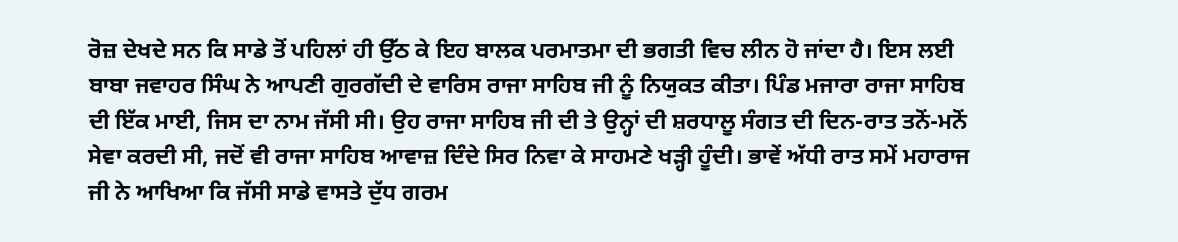ਰੋਜ਼ ਦੇਖਦੇ ਸਨ ਕਿ ਸਾਡੇ ਤੋਂ ਪਹਿਲਾਂ ਹੀ ਉੱਠ ਕੇ ਇਹ ਬਾਲਕ ਪਰਮਾਤਮਾ ਦੀ ਭਗਤੀ ਵਿਚ ਲੀਨ ਹੋ ਜਾਂਦਾ ਹੈ। ਇਸ ਲਈ ਬਾਬਾ ਜਵਾਹਰ ਸਿੰਘ ਨੇ ਆਪਣੀ ਗੁਰਗੱਦੀ ਦੇ ਵਾਰਿਸ ਰਾਜਾ ਸਾਹਿਬ ਜੀ ਨੂੰ ਨਿਯੁਕਤ ਕੀਤਾ। ਪਿੰਡ ਮਜਾਰਾ ਰਾਜਾ ਸਾਹਿਬ ਦੀ ਇੱਕ ਮਾਈ, ਜਿਸ ਦਾ ਨਾਮ ਜੱਸੀ ਸੀ। ਉਹ ਰਾਜਾ ਸਾਹਿਬ ਜੀ ਦੀ ਤੇ ਉਨ੍ਹਾਂ ਦੀ ਸ਼ਰਧਾਲੂ ਸੰਗਤ ਦੀ ਦਿਨ-ਰਾਤ ਤਨੋਂ-ਮਨੋਂ ਸੇਵਾ ਕਰਦੀ ਸੀ, ਜਦੋਂ ਵੀ ਰਾਜਾ ਸਾਹਿਬ ਆਵਾਜ਼ ਦਿੰਦੇ ਸਿਰ ਨਿਵਾ ਕੇ ਸਾਹਮਣੇ ਖੜ੍ਹੀ ਹੂੰਦੀ। ਭਾਵੇਂ ਅੱਧੀ ਰਾਤ ਸਮੇਂ ਮਹਾਰਾਜ ਜੀ ਨੇ ਆਖਿਆ ਕਿ ਜੱਸੀ ਸਾਡੇ ਵਾਸਤੇ ਦੁੱਧ ਗਰਮ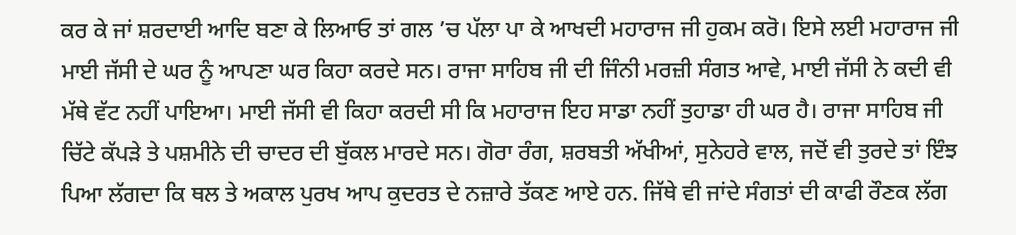ਕਰ ਕੇ ਜਾਂ ਸ਼ਰਦਾਈ ਆਦਿ ਬਣਾ ਕੇ ਲਿਆਓ ਤਾਂ ਗਲ ’ਚ ਪੱਲਾ ਪਾ ਕੇ ਆਖਦੀ ਮਹਾਰਾਜ ਜੀ ਹੁਕਮ ਕਰੋ। ਇਸੇ ਲਈ ਮਹਾਰਾਜ ਜੀ ਮਾਈ ਜੱਸੀ ਦੇ ਘਰ ਨੂੰ ਆਪਣਾ ਘਰ ਕਿਹਾ ਕਰਦੇ ਸਨ। ਰਾਜਾ ਸਾਹਿਬ ਜੀ ਦੀ ਜਿੰਨੀ ਮਰਜ਼ੀ ਸੰਗਤ ਆਵੇ, ਮਾਈ ਜੱਸੀ ਨੇ ਕਦੀ ਵੀ ਮੱਥੇ ਵੱਟ ਨਹੀਂ ਪਾਇਆ। ਮਾਈ ਜੱਸੀ ਵੀ ਕਿਹਾ ਕਰਦੀ ਸੀ ਕਿ ਮਹਾਰਾਜ ਇਹ ਸਾਡਾ ਨਹੀਂ ਤੁਹਾਡਾ ਹੀ ਘਰ ਹੈ। ਰਾਜਾ ਸਾਹਿਬ ਜੀ ਚਿੱਟੇ ਕੱਪੜੇ ਤੇ ਪਸ਼ਮੀਨੇ ਦੀ ਚਾਦਰ ਦੀ ਬੁੱਕਲ ਮਾਰਦੇ ਸਨ। ਗੋਰਾ ਰੰਗ, ਸ਼ਰਬਤੀ ਅੱਖੀਆਂ, ਸੁਨੇਹਰੇ ਵਾਲ, ਜਦੋਂ ਵੀ ਤੁਰਦੇ ਤਾਂ ਇੰਝ ਪਿਆ ਲੱਗਦਾ ਕਿ ਥਲ ਤੇ ਅਕਾਲ ਪੁਰਖ ਆਪ ਕੁਦਰਤ ਦੇ ਨਜ਼ਾਰੇ ਤੱਕਣ ਆਏ ਹਨ. ਜਿੱਥੇ ਵੀ ਜਾਂਦੇ ਸੰਗਤਾਂ ਦੀ ਕਾਫੀ ਰੌਣਕ ਲੱਗ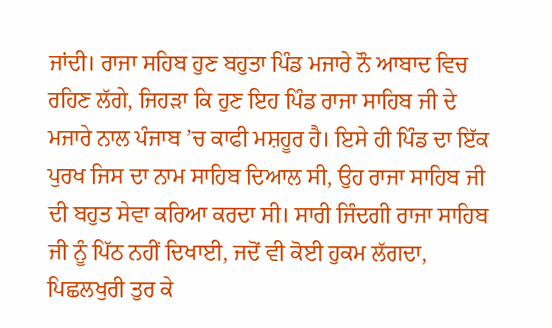ਜਾਂਦੀ। ਰਾਜਾ ਸਹਿਬ ਹੁਣ ਬਹੁਤਾ ਪਿੰਡ ਮਜਾਰੇ ਨੌ ਆਬਾਦ ਵਿਚ ਰਹਿਣ ਲੱਗੇ, ਜਿਹੜਾ ਕਿ ਹੁਣ ਇਹ ਪਿੰਡ ਰਾਜਾ ਸਾਹਿਬ ਜੀ ਦੇ ਮਜਾਰੇ ਨਾਲ ਪੰਜਾਬ ’ਚ ਕਾਫੀ ਮਸ਼ਹੂਰ ਹੈ। ਇਸੇ ਹੀ ਪਿੰਡ ਦਾ ਇੱਕ ਪੁਰਖ ਜਿਸ ਦਾ ਨਾਮ ਸਾਹਿਬ ਦਿਆਲ ਸੀ, ਉਹ ਰਾਜਾ ਸਾਹਿਬ ਜੀ ਦੀ ਬਹੁਤ ਸੇਵਾ ਕਰਿਆ ਕਰਦਾ ਸੀ। ਸਾਰੀ ਜਿੰਦਗੀ ਰਾਜਾ ਸਾਹਿਬ ਜੀ ਨੂੰ ਪਿੱਠ ਨਹੀਂ ਦਿਖਾਈ, ਜਦੋਂ ਵੀ ਕੋਈ ਹੁਕਮ ਲੱਗਦਾ, ਪਿਛਲਖੁਰੀ ਤੁਰ ਕੇ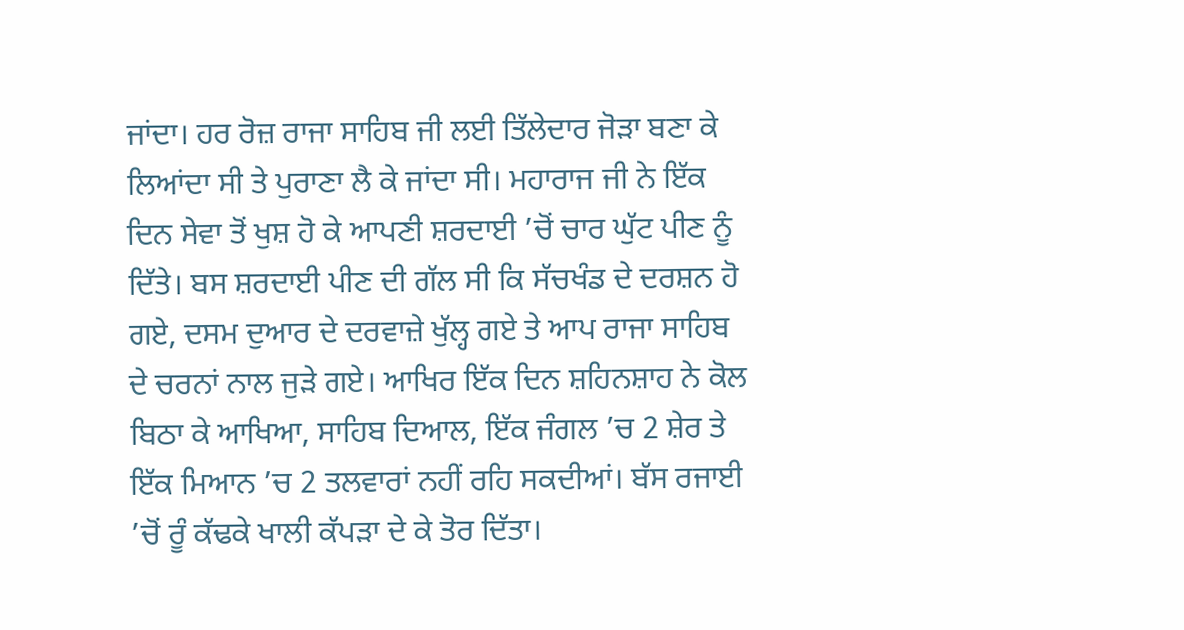ਜਾਂਦਾ। ਹਰ ਰੋਜ਼ ਰਾਜਾ ਸਾਹਿਬ ਜੀ ਲਈ ਤਿੱਲੇਦਾਰ ਜੋੜਾ ਬਣਾ ਕੇ ਲਿਆਂਦਾ ਸੀ ਤੇ ਪੁਰਾਣਾ ਲੈ ਕੇ ਜਾਂਦਾ ਸੀ। ਮਹਾਰਾਜ ਜੀ ਨੇ ਇੱਕ ਦਿਨ ਸੇਵਾ ਤੋਂ ਖੁਸ਼ ਹੋ ਕੇ ਆਪਣੀ ਸ਼ਰਦਾਈ ’ਚੋਂ ਚਾਰ ਘੁੱਟ ਪੀਣ ਨੂੰ ਦਿੱਤੇ। ਬਸ ਸ਼ਰਦਾਈ ਪੀਣ ਦੀ ਗੱਲ ਸੀ ਕਿ ਸੱਚਖੰਡ ਦੇ ਦਰਸ਼ਨ ਹੋ ਗਏ, ਦਸਮ ਦੁਆਰ ਦੇ ਦਰਵਾਜ਼ੇ ਖੁੱਲ੍ਹ ਗਏ ਤੇ ਆਪ ਰਾਜਾ ਸਾਹਿਬ ਦੇ ਚਰਨਾਂ ਨਾਲ ਜੁੜੇ ਗਏ। ਆਖਿਰ ਇੱਕ ਦਿਨ ਸ਼ਹਿਨਸ਼ਾਹ ਨੇ ਕੋਲ ਬਿਠਾ ਕੇ ਆਖਿਆ, ਸਾਹਿਬ ਦਿਆਲ, ਇੱਕ ਜੰਗਲ ’ਚ 2 ਸ਼ੇਰ ਤੇ ਇੱਕ ਮਿਆਨ ’ਚ 2 ਤਲਵਾਰਾਂ ਨਹੀਂ ਰਹਿ ਸਕਦੀਆਂ। ਬੱਸ ਰਜਾਈ ’ਚੋਂ ਰੂੰ ਕੱਢਕੇ ਖਾਲੀ ਕੱਪੜਾ ਦੇ ਕੇ ਤੋਰ ਦਿੱਤਾ।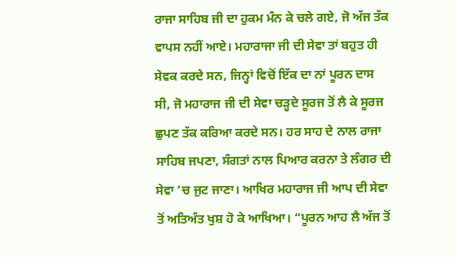ਰਾਜਾ ਸਾਹਿਬ ਜੀ ਦਾ ਹੁਕਮ ਮੰਨ ਕੇ ਚਲੇ ਗਏ, ਜੋ ਅੱਜ ਤੱਕ ਵਾਪਸ ਨਹੀਂ ਆਏ। ਮਹਾਰਾਜਾ ਜੀ ਦੀ ਸੇਵਾ ਤਾਂ ਬਹੁਤ ਹੀ ਸੇਵਕ ਕਰਦੇ ਸਨ, ਜਿਨ੍ਹਾਂ ਵਿਚੋਂ ਇੱਕ ਦਾ ਨਾਂ ਪੂਰਨ ਦਾਸ ਸੀ, ਜੋ ਮਹਾਰਾਜ ਜੀ ਦੀ ਸੇਵਾ ਚੜ੍ਹਦੇ ਸੂਰਜ ਤੋਂ ਲੈ ਕੇ ਸੂਰਜ ਛੁਪਣ ਤੱਕ ਕਰਿਆ ਕਰਦੇ ਸਨ। ਹਰ ਸਾਹ ਦੇ ਨਾਲ ਰਾਜਾ ਸਾਹਿਬ ਜਪਣਾ, ਸੰਗਤਾਂ ਨਾਲ ਪਿਆਰ ਕਰਨਾ ਤੇ ਲੰਗਰ ਦੀ ਸੇਵਾ ’ਚ ਜੁਟ ਜਾਣਾ। ਆਖਿਰ ਮਹਾਰਾਜ ਜੀ ਆਪ ਦੀ ਸੇਵਾ ਤੋਂ ਅਤਿਅੰਤ ਖੁਸ਼ ਹੋ ਕੇ ਆਖਿਆ। “ਪੂਰਨ ਆਹ ਲੈ ਅੱਜ ਤੋਂ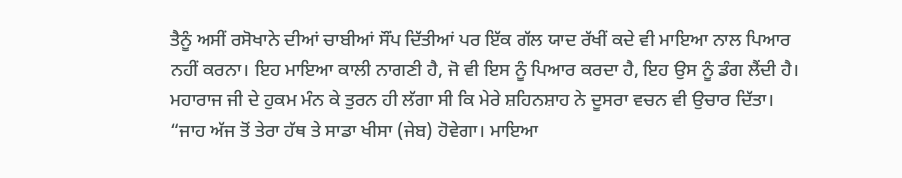ਤੈਨੂੰ ਅਸੀਂ ਰਸੋਖਾਨੇ ਦੀਆਂ ਚਾਬੀਆਂ ਸੌਂਪ ਦਿੱਤੀਆਂ ਪਰ ਇੱਕ ਗੱਲ ਯਾਦ ਰੱਖੀਂ ਕਦੇ ਵੀ ਮਾਇਆ ਨਾਲ ਪਿਆਰ ਨਹੀਂ ਕਰਨਾ। ਇਹ ਮਾਇਆ ਕਾਲੀ ਨਾਗਣੀ ਹੈ, ਜੋ ਵੀ ਇਸ ਨੂੰ ਪਿਆਰ ਕਰਦਾ ਹੈ, ਇਹ ਉਸ ਨੂੰ ਡੰਗ ਲੈਂਦੀ ਹੈ। ਮਹਾਰਾਜ ਜੀ ਦੇ ਹੁਕਮ ਮੰਨ ਕੇ ਤੁਰਨ ਹੀ ਲੱਗਾ ਸੀ ਕਿ ਮੇਰੇ ਸ਼ਹਿਨਸ਼ਾਹ ਨੇ ਦੂਸਰਾ ਵਚਨ ਵੀ ਉਚਾਰ ਦਿੱਤਾ। “ਜਾਹ ਅੱਜ ਤੋਂ ਤੇਰਾ ਹੱਥ ਤੇ ਸਾਡਾ ਖੀਸਾ (ਜੇਬ) ਹੋਵੇਗਾ। ਮਾਇਆ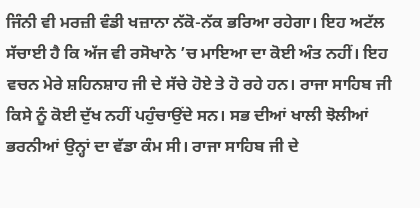ਜਿੰਨੀ ਵੀ ਮਰਜ਼ੀ ਵੰਡੀ ਖਜ਼ਾਨਾ ਨੱਕੋ-ਨੱਕ ਭਰਿਆ ਰਹੇਗਾ। ਇਹ ਅਟੱਲ ਸੱਚਾਈ ਹੈ ਕਿ ਅੱਜ ਵੀ ਰਸੋਖਾਨੇ ’ਚ ਮਾਇਆ ਦਾ ਕੋਈ ਅੰਤ ਨਹੀਂ। ਇਹ ਵਚਨ ਮੇਰੇ ਸ਼ਹਿਨਸ਼ਾਹ ਜੀ ਦੇ ਸੱਚੇ ਹੋਏ ਤੇ ਹੋ ਰਹੇ ਹਨ। ਰਾਜਾ ਸਾਹਿਬ ਜੀ ਕਿਸੇ ਨੂੰ ਕੋਈ ਦੁੱਖ ਨਹੀਂ ਪਹੁੰਚਾਉਂਦੇ ਸਨ। ਸਭ ਦੀਆਂ ਖਾਲੀ ਝੋਲੀਆਂ ਭਰਨੀਆਂ ਉਨ੍ਹਾਂ ਦਾ ਵੱਡਾ ਕੰਮ ਸੀ। ਰਾਜਾ ਸਾਹਿਬ ਜੀ ਦੇ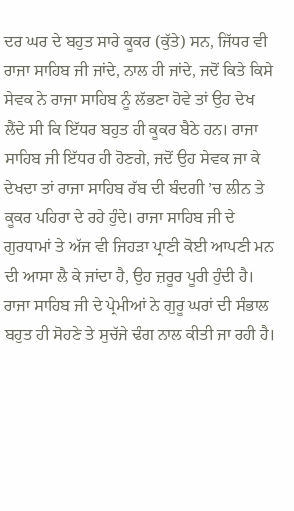ਦਰ ਘਰ ਦੇ ਬਹੁਤ ਸਾਰੇ ਕੂਕਰ (ਕੁੱਤੇ) ਸਨ, ਜਿੱਧਰ ਵੀ ਰਾਜਾ ਸਾਹਿਬ ਜੀ ਜਾਂਦੇ, ਨਾਲ ਹੀ ਜਾਂਦੇ, ਜਦੋਂ ਕਿਤੇ ਕਿਸੇ ਸੇਵਕ ਨੇ ਰਾਜਾ ਸਾਹਿਬ ਨੂੰ ਲੱਭਣਾ ਹੋਵੇ ਤਾਂ ਉਹ ਦੇਖ ਲੈਂਦੇ ਸੀ ਕਿ ਇੱਧਰ ਬਹੁਤ ਹੀ ਕੂਕਰ ਬੈਠੇ ਹਨ। ਰਾਜਾ ਸਾਹਿਬ ਜੀ ਇੱਧਰ ਹੀ ਹੋਣਗੇ, ਜਦੋਂ ਉਹ ਸੇਵਕ ਜਾ ਕੇ ਦੇਖਦਾ ਤਾਂ ਰਾਜਾ ਸਾਹਿਬ ਰੱਬ ਦੀ ਬੰਦਗੀ ’ਚ ਲੀਨ ਤੇ ਕੂਕਰ ਪਹਿਰਾ ਦੇ ਰਹੇ ਹੁੰਦੇ। ਰਾਜਾ ਸਾਹਿਬ ਜੀ ਦੇ ਗੁਰਧਾਮਾਂ ਤੇ ਅੱਜ ਵੀ ਜਿਹੜਾ ਪ੍ਰਾਣੀ ਕੋਈ ਆਪਣੀ ਮਨ ਦੀ ਆਸਾ ਲੈ ਕੇ ਜਾਂਦਾ ਹੈ, ਉਹ ਜ਼ਰੂਰ ਪੂਰੀ ਹੁੰਦੀ ਹੈ। ਰਾਜਾ ਸਾਹਿਬ ਜੀ ਦੇ ਪ੍ਰੇਮੀਆਂ ਨੇ ਗੁਰੂ ਘਰਾਂ ਦੀ ਸੰਭਾਲ ਬਹੁਤ ਹੀ ਸੋਹਣੇ ਤੇ ਸੁਚੱਜੇ ਢੰਗ ਨਾਲ ਕੀਤੀ ਜਾ ਰਹੀ ਹੈ।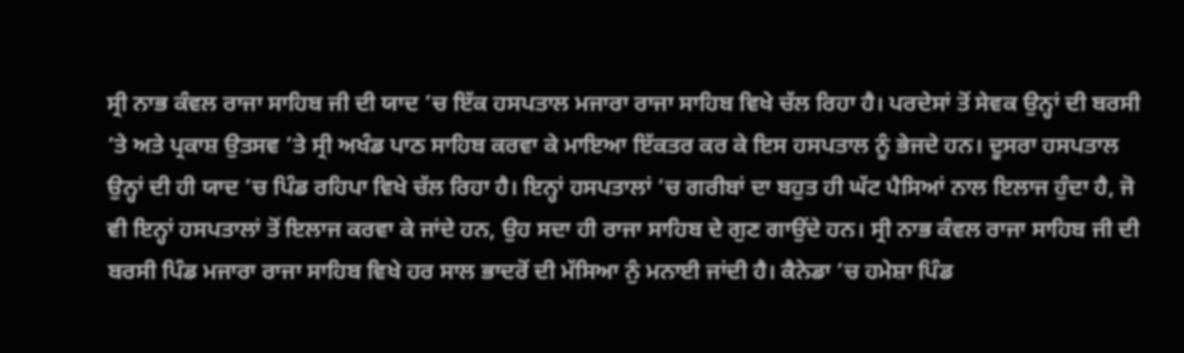ਸ੍ਰੀ ਨਾਭ ਕੰਵਲ ਰਾਜਾ ਸਾਹਿਬ ਜੀ ਦੀ ਯਾਦ ’ਚ ਇੱਕ ਹਸਪਤਾਲ ਮਜਾਰਾ ਰਾਜਾ ਸਾਹਿਬ ਵਿਖੇ ਚੱਲ ਰਿਹਾ ਹੈ। ਪਰਦੇਸਾਂ ਤੋਂ ਸੇਵਕ ਉਨ੍ਹਾਂ ਦੀ ਬਰਸੀ ’ਤੇ ਅਤੇ ਪ੍ਰਕਾਸ਼ ਉਤਸਵ ’ਤੇ ਸ੍ਰੀ ਅਖੰਡ ਪਾਠ ਸਾਹਿਬ ਕਰਵਾ ਕੇ ਮਾਇਆ ਇੱਕਤਰ ਕਰ ਕੇ ਇਸ ਹਸਪਤਾਲ ਨੂੰ ਭੇਜਦੇ ਹਨ। ਦੂਸਰਾ ਹਸਪਤਾਲ ਉਨ੍ਹਾਂ ਦੀ ਹੀ ਯਾਦ ’ਚ ਪਿੰਡ ਰਹਿਪਾ ਵਿਖੇ ਚੱਲ ਰਿਹਾ ਹੈ। ਇਨ੍ਹਾਂ ਹਸਪਤਾਲਾਂ ’ਚ ਗਰੀਬਾਂ ਦਾ ਬਹੁਤ ਹੀ ਘੱਟ ਪੈਸਿਆਂ ਨਾਲ ਇਲਾਜ ਹੁੰਦਾ ਹੈ, ਜੋ ਵੀ ਇਨ੍ਹਾਂ ਹਸਪਤਾਲਾਂ ਤੋਂ ਇਲਾਜ ਕਰਵਾ ਕੇ ਜਾਂਦੇ ਹਨ, ਉਹ ਸਦਾ ਹੀ ਰਾਜਾ ਸਾਹਿਬ ਦੇ ਗੁਣ ਗਾਉਂਦੇ ਹਨ। ਸ੍ਰੀ ਨਾਭ ਕੰਵਲ ਰਾਜਾ ਸਾਹਿਬ ਜੀ ਦੀ ਬਰਸੀ ਪਿੰਡ ਮਜਾਰਾ ਰਾਜਾ ਸਾਹਿਬ ਵਿਖੇ ਹਰ ਸਾਲ ਭਾਦਰੋਂ ਦੀ ਮੱਸਿਆ ਨੁੰ ਮਨਾਈ ਜਾਂਦੀ ਹੈ। ਕੈਨੇਡਾ ’ਚ ਹਮੇਸ਼ਾ ਪਿੰਡ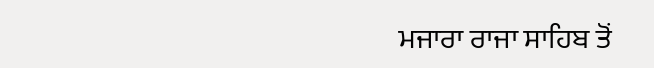ਮਜਾਰਾ ਰਾਜਾ ਸਾਹਿਬ ਤੋਂ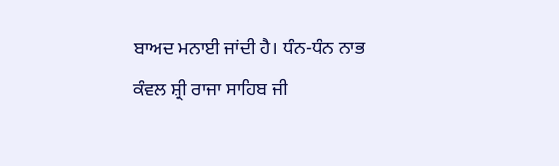ਬਾਅਦ ਮਨਾਈ ਜਾਂਦੀ ਹੈ। ਧੰਨ-ਧੰਨ ਨਾਭ ਕੰਵਲ ਸ਼੍ਰੀ ਰਾਜਾ ਸਾਹਿਬ ਜੀ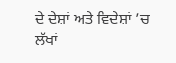ਦੇ ਦੇਸ਼ਾਂ ਅਤੇ ਵਿਦੇਸ਼ਾਂ ’ਚ ਲੱਖਾਂ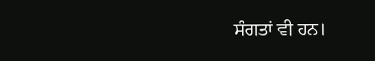ਸੰਗਤਾਂ ਵੀ ਹਨ।